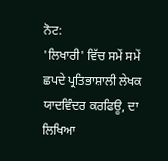ਨੋਟ:
'ਲਿਖਾਰੀ' ਵਿੱਚ ਸਮੇਂ ਸਮੇਂ ਛਪਦੇ ਪ੍ਰਤਿਭਾਸ਼ਾਲੀ ਲੇਖਕ
ਯਾਦਵਿੰਦਰ ਕਰਫਿਊ, ਦਾ ਲਿਖਿਆ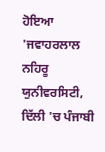ਹੋਇਆ 'ਜਵਾਹਰਲਾਲ ਨਹਿਰੂ ਯੁਨੀਵਰਸਿਟੀ,
ਦਿੱਲੀ 'ਚ ਪੰਜਾਬੀ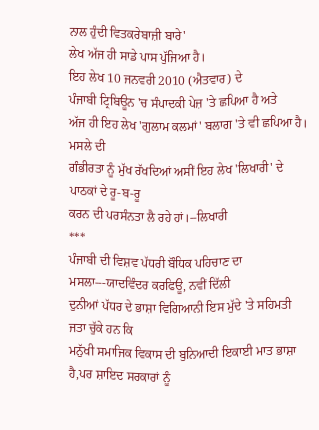ਨਾਲ ਹੁੰਦੀ ਵਿਤਕਰੇਬਾਜ਼ੀ ਬਾਰੇ'
ਲੇਖ ਅੱਜ ਹੀ ਸਾਡੇ ਪਾਸ ਪੁੱਜਿਆ ਹੈ।
ਇਹ ਲੇਖ 10 ਜਨਵਰੀ 2010 (ਐਤਵਾਰ) ਦੇ
ਪੰਜਾਬੀ ਟ੍ਰਿਬਿਊਨ 'ਚ ਸੰਪਾਦਕੀ ਪੇਜ਼ 'ਤੇ ਛਪਿਆ ਹੈ ਅਤੇ
ਅੱਜ ਹੀ ਇਹ ਲੇਖ 'ਗੁਲਾਮ ਕਲਮਾਂ' ਬਲਾਗ 'ਤੇ ਵੀ ਛਪਿਆ ਹੈ। ਮਸਲੇ ਦੀ
ਗੰਭੀਰਤਾ ਨੂੰ ਮੁੱਖ ਰੱਖਦਿਆਂ ਅਸੀਂ ਇਹ ਲੇਖ 'ਲਿਖਾਰੀ' ਦੇ ਪਾਠਕਾਂ ਦੇ ਰੂ-ਬ-ਰੂ
ਕਰਨ ਦੀ ਪਰਸੰਨਤਾ ਲੈ ਰਹੇ ਹਾਂ।--ਲਿਖਾਰੀ
***
ਪੰਜਾਬੀ ਦੀ ਵਿਸ਼ਵ ਪੱਧਰੀ ਬੌਧਿਕ ਪਹਿਚਾਣ ਦਾ ਮਸਲਾ---ਯਾਦਵਿੰਦਰ ਕਰਫਿਊ, ਨਵੀਂ ਦਿੱਲੀ
ਦੁਨੀਆਂ ਪੱਧਰ ਦੇ ਭਾਸ਼ਾ ਵਿਗਿਆਨੀ ਇਸ ਮੁੱਦੇ 'ਤੇ ਸਹਿਮਤੀ ਜਤਾ ਚੁੱਕੇ ਹਨ ਕਿ
ਮਨੁੱਖੀ ਸਮਾਜਿਕ ਵਿਕਾਸ ਦੀ ਬੁਨਿਆਦੀ ਇਕਾਈ ਮਾਤ ਭਾਸ਼ਾ ਹੈ,ਪਰ ਸ਼ਾਇਦ ਸਰਕਾਰਾਂ ਨੂੰ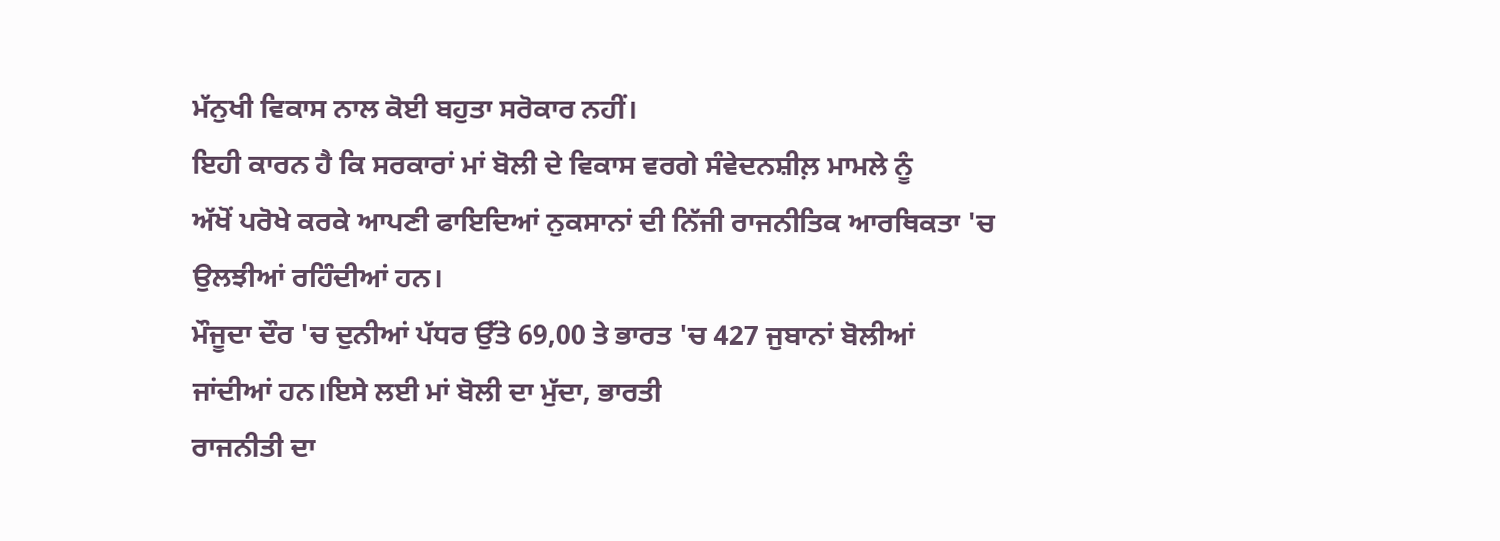ਮੱਨੁਖੀ ਵਿਕਾਸ ਨਾਲ ਕੋਈ ਬਹੁਤਾ ਸਰੋਕਾਰ ਨਹੀਂ।
ਇਹੀ ਕਾਰਨ ਹੈ ਕਿ ਸਰਕਾਰਾਂ ਮਾਂ ਬੋਲੀ ਦੇ ਵਿਕਾਸ ਵਰਗੇ ਸੰਵੇਦਨਸ਼ੀਲ਼ ਮਾਮਲੇ ਨੂੰ
ਅੱਖੋਂ ਪਰੋਖੇ ਕਰਕੇ ਆਪਣੀ ਫਾਇਦਿਆਂ ਨੁਕਸਾਨਾਂ ਦੀ ਨਿੱਜੀ ਰਾਜਨੀਤਿਕ ਆਰਥਿਕਤਾ 'ਚ
ਉਲਝੀਆਂ ਰਹਿੰਦੀਆਂ ਹਨ।
ਮੌਜੂਦਾ ਦੌਰ 'ਚ ਦੁਨੀਆਂ ਪੱਧਰ ਉੱਤੇ 69,00 ਤੇ ਭਾਰਤ 'ਚ 427 ਜੁਬਾਨਾਂ ਬੋਲੀਆਂ
ਜਾਂਦੀਆਂ ਹਨ।ਇਸੇ ਲਈ ਮਾਂ ਬੋਲੀ ਦਾ ਮੁੱਦਾ, ਭਾਰਤੀ
ਰਾਜਨੀਤੀ ਦਾ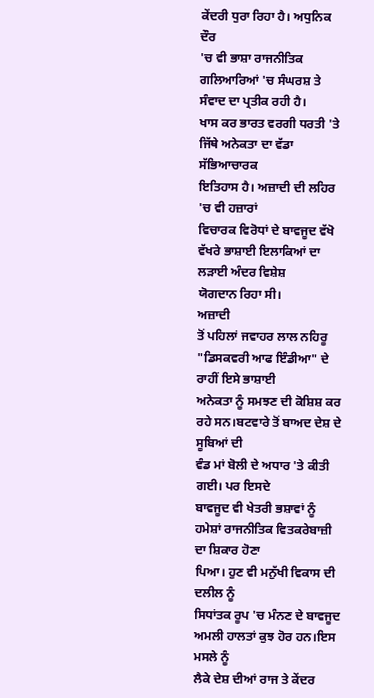ਕੇਂਦਰੀ ਧੁਰਾ ਰਿਹਾ ਹੈ। ਅਧੁਨਿਕ ਦੌਰ
'ਚ ਵੀ ਭਾਸ਼ਾ ਰਾਜਨੀਤਿਕ ਗਲਿਆਰਿਆਂ 'ਚ ਸੰਘਰਸ਼ ਤੇ ਸੰਵਾਦ ਦਾ ਪ੍ਰਤੀਕ ਰਹੀ ਹੈ।
ਖਾਸ ਕਰ ਭਾਰਤ ਵਰਗੀ ਧਰਤੀ 'ਤੇ ਜਿੱਥੇ ਅਨੇਕਤਾ ਦਾ ਵੱਡਾ ਸੱਭਿਆਚਾਰਕ
ਇਤਿਹਾਸ ਹੈ। ਅਜ਼ਾਦੀ ਦੀ ਲਹਿਰ 'ਚ ਵੀ ਹਜ਼ਾਰਾਂ
ਵਿਚਾਰਕ ਵਿਰੋਧਾਂ ਦੇ ਬਾਵਜੂਦ ਵੱਖੋ ਵੱਖਰੇ ਭਾਸ਼ਾਈ ਇਲਾਕਿਆਂ ਦਾ ਲੜਾਈ ਅੰਦਰ ਵਿਸ਼ੇਸ਼
ਯੋਗਦਾਨ ਰਿਹਾ ਸੀ।
ਅਜ਼ਾਦੀ
ਤੋਂ ਪਹਿਲਾਂ ਜਵਾਹਰ ਲਾਲ ਨਹਿਰੂ "ਡਿਸਕਵਰੀ ਆਫ ਇੰਡੀਆ" ਦੇ ਰਾਹੀਂ ਇਸੇ ਭਾਸ਼ਾਈ
ਅਨੇਕਤਾ ਨੂੰ ਸਮਝਣ ਦੀ ਕੋਸ਼ਿਸ਼ ਕਰ ਰਹੇ ਸਨ।ਬਟਵਾਰੇ ਤੋਂ ਬਾਅਦ ਦੇਸ਼ ਦੇ ਸੂਬਿਆਂ ਦੀ
ਵੰਡ ਮਾਂ ਬੋਲੀ ਦੇ ਅਧਾਰ 'ਤੇ ਕੀਤੀ ਗਈ। ਪਰ ਇਸਦੇ
ਬਾਵਜੂਦ ਵੀ ਖੇਤਰੀ ਭਸ਼ਾਵਾਂ ਨੂੰ ਹਮੇਸ਼ਾਂ ਰਾਜਨੀਤਿਕ ਵਿਤਕਰੇਬਾਜ਼ੀ ਦਾ ਸ਼ਿਕਾਰ ਹੋਣਾ
ਪਿਆ। ਹੁਣ ਵੀ ਮਨੁੱਖੀ ਵਿਕਾਸ ਦੀ ਦਲੀਲ ਨੂੰ
ਸਿਧਾਂਤਕ ਰੂਪ 'ਚ ਮੰਨਣ ਦੇ ਬਾਵਜੂਦ ਅਮਲੀ ਹਾਲਤਾਂ ਕੁਝ ਹੋਰ ਹਨ।ਇਸ ਮਸਲੇ ਨੂੰ
ਲੈਕੇ ਦੇਸ਼ ਦੀਆਂ ਰਾਜ ਤੇ ਕੇਂਦਰ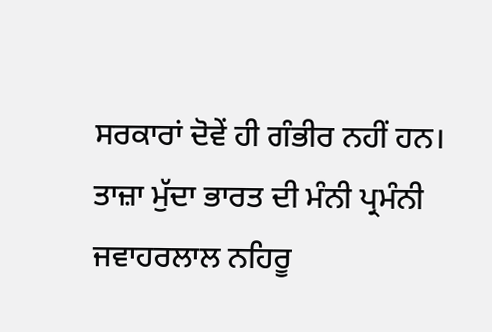ਸਰਕਾਰਾਂ ਦੋਵੇਂ ਹੀ ਗੰਭੀਰ ਨਹੀਂ ਹਨ।
ਤਾਜ਼ਾ ਮੁੱਦਾ ਭਾਰਤ ਦੀ ਮੰਨੀ ਪ੍ਰਮੰਨੀ ਜਵਾਹਰਲਾਲ ਨਹਿਰੂ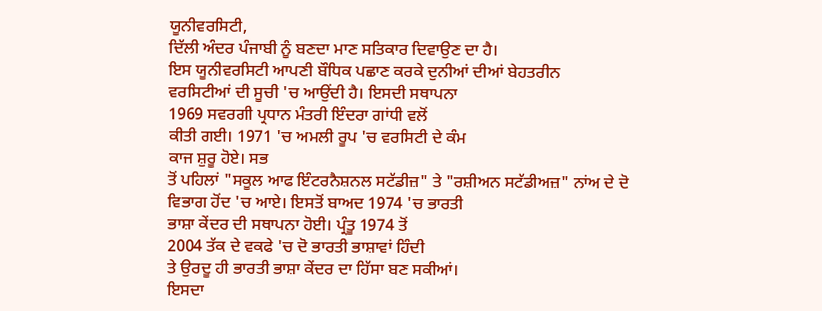ਯੂਨੀਵਰਸਿਟੀ,
ਦਿੱਲੀ ਅੰਦਰ ਪੰਜਾਬੀ ਨੂੰ ਬਣਦਾ ਮਾਣ ਸਤਿਕਾਰ ਦਿਵਾਉਣ ਦਾ ਹੈ।
ਇਸ ਯੂਨੀਵਰਸਿਟੀ ਆਪਣੀ ਬੌਧਿਕ ਪਛਾਣ ਕਰਕੇ ਦੁਨੀਆਂ ਦੀਆਂ ਬੇਹਤਰੀਨ
ਵਰਸਿਟੀਆਂ ਦੀ ਸੂਚੀ 'ਚ ਆਉਂਦੀ ਹੈ। ਇਸਦੀ ਸਥਾਪਨਾ
1969 ਸਵਰਗੀ ਪ੍ਰਧਾਨ ਮੰਤਰੀ ਇੰਦਰਾ ਗਾਂਧੀ ਵਲੋਂ
ਕੀਤੀ ਗਈ। 1971 'ਚ ਅਮਲੀ ਰੂਪ 'ਚ ਵਰਸਿਟੀ ਦੇ ਕੰਮ
ਕਾਜ ਸ਼ੁਰੂ ਹੋਏ। ਸਭ
ਤੋਂ ਪਹਿਲਾਂ "ਸਕੂਲ ਆਫ ਇੰਟਰਨੈਸ਼ਨਲ ਸਟੱਡੀਜ਼" ਤੇ "ਰਸ਼ੀਅਨ ਸਟੱਡੀਅਜ਼" ਨਾਂਅ ਦੇ ਦੋ
ਵਿਭਾਗ ਹੋਂਦ 'ਚ ਆਏ। ਇਸਤੋਂ ਬਾਅਦ 1974 'ਚ ਭਾਰਤੀ
ਭਾਸ਼ਾ ਕੇਂਦਰ ਦੀ ਸਥਾਪਨਾ ਹੋਈ। ਪ੍ਰੰਤੂ 1974 ਤੋਂ
2004 ਤੱਕ ਦੇ ਵਕਫੇ 'ਚ ਦੋ ਭਾਰਤੀ ਭਾਸ਼ਾਵਾਂ ਹਿੰਦੀ
ਤੇ ਉਰਦੂ ਹੀ ਭਾਰਤੀ ਭਾਸ਼ਾ ਕੇਂਦਰ ਦਾ ਹਿੱਸਾ ਬਣ ਸਕੀਆਂ।
ਇਸਦਾ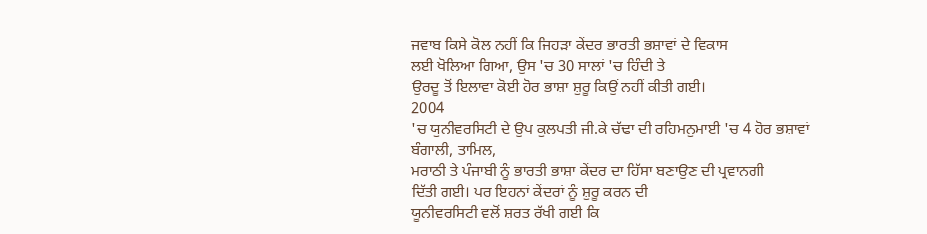ਜਵਾਬ ਕਿਸੇ ਕੋਲ ਨਹੀਂ ਕਿ ਜਿਹੜਾ ਕੇਂਦਰ ਭਾਰਤੀ ਭਸ਼ਾਵਾਂ ਦੇ ਵਿਕਾਸ
ਲਈ ਖੋਲਿਆ ਗਿਆ, ਉਸ 'ਚ 30 ਸਾਲਾਂ 'ਚ ਹਿੰਦੀ ਤੇ
ਉਰਦੂ ਤੋਂ ਇਲਾਵਾ ਕੋਈ ਹੋਰ ਭਾਸ਼ਾ ਸ਼ੁਰੂ ਕਿਉਂ ਨਹੀਂ ਕੀਤੀ ਗਈ।
2004
'ਚ ਯੁਨੀਵਰਸਿਟੀ ਦੇ ਉਪ ਕੁਲਪਤੀ ਜੀ.ਕੇ ਚੱਢਾ ਦੀ ਰਹਿਮਨੁਮਾਈ 'ਚ 4 ਹੋਰ ਭਸ਼ਾਵਾਂ
ਬੰਗਾਲੀ, ਤਾਮਿਲ,
ਮਰਾਠੀ ਤੇ ਪੰਜਾਬੀ ਨੂੰ ਭਾਰਤੀ ਭਾਸ਼ਾ ਕੇਂਦਰ ਦਾ ਹਿੱਸਾ ਬਣਾਉਣ ਦੀ ਪ੍ਰਵਾਨਗੀ
ਦਿੱਤੀ ਗਈ। ਪਰ ਇਹਨਾਂ ਕੇਂਦਰਾਂ ਨੂੰ ਸ਼ੁਰੂ ਕਰਨ ਦੀ
ਯੂਨੀਵਰਸਿਟੀ ਵਲੋਂ ਸ਼ਰਤ ਰੱਖੀ ਗਈ ਕਿ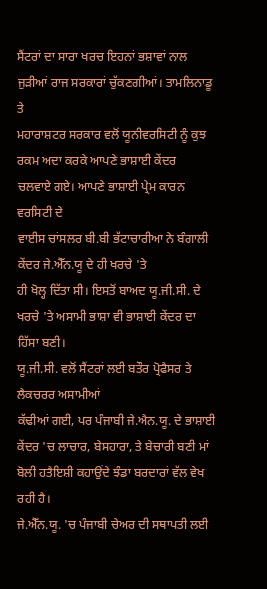ਸੈਂਟਰਾਂ ਦਾ ਸਾਰਾ ਖਰਚ ਇਹਨਾਂ ਭਸ਼ਾਵਾਂ ਨਾਲ
ਜੁੜੀਆਂ ਰਾਜ ਸਰਕਾਰਾਂ ਚੁੱਕਣਗੀਆਂ। ਤਾਮਲਿਨਾਡੂ ਤੇ
ਮਹਾਰਾਸ਼ਟਰ ਸਰਕਾਰ ਵਲੋਂ ਯੂਨੀਵਰਸਿਟੀ ਨੂੰ ਕੁਝ ਰਕਮ ਅਦਾ ਕਰਕੇ ਆਪਣੇ ਭਾਸ਼ਾਈ ਕੇਂਦਰ
ਚਲਵਾਏ ਗਏ। ਆਪਣੇ ਭਾਸ਼ਾਈ ਪ੍ਰੇਮ ਕਾਰਨ ਵਰਸਿਟੀ ਦੇ
ਵਾਈਸ ਚਾਂਸਲਰ ਬੀ.ਬੀ ਭੱਟਾਚਾਰੀਆ ਨੇ ਬੰਗਾਲੀ ਕੇਂਦਰ ਜੇ.ਐੱਨ.ਯੂ ਦੇ ਹੀ ਖਰਚੇ 'ਤੇ
ਹੀ ਖੋਲ੍ਹ ਦਿੱਤਾ ਸੀ। ਇਸਤੋਂ ਬਾਅਦ ਯੂ.ਜੀ.ਸੀ. ਦੇ
ਖਰਚੇ 'ਤੇ ਅਸਾਮੀ ਭਾਸ਼ਾ ਵੀ ਭਾਸ਼ਾਈ ਕੇਂਦਰ ਦਾ ਹਿੱਸਾ ਬਣੀ।
ਯੂ.ਜੀ.ਸੀ. ਵਲੋਂ ਸੈਂਟਰਾਂ ਲਈ ਬਤੌਰ ਪ੍ਰੋਫੈਸਰ ਤੇ ਲੈਕਚਰਰ ਅਸਾਮੀਆਂ
ਕੱਢੀਆਂ ਗਈ, ਪਰ ਪੰਜਾਬੀ ਜੇ.ਐਨ.ਯੂ. ਦੇ ਭਾਸ਼ਾਈ
ਕੇਂਦਰ 'ਚ ਲਾਚਾਰ, ਬੇਸਹਾਰਾ, ਤੇ ਬੇਚਾਰੀ ਬਣੀ ਮਾਂ
ਬੋਲੀ ਹਤੈਇਸ਼ੀ ਕਹਾਉਂਦੇ ਝੰਡਾ ਬਰਦਾਰਾਂ ਵੱਲ ਵੇਖ
ਰਹੀ ਹੈ।
ਜੇ.ਐੱਨ.ਯੂ. 'ਚ ਪੰਜਾਬੀ ਚੇਅਰ ਦੀ ਸਥਾਪਤੀ ਲਈ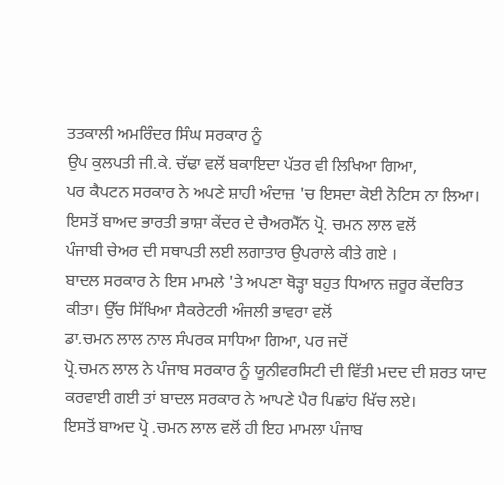ਤਤਕਾਲੀ ਅਮਰਿੰਦਰ ਸਿੰਘ ਸਰਕਾਰ ਨੂੰ
ਉਪ ਕੁਲਪਤੀ ਜੀ.ਕੇ. ਚੱਢਾ ਵਲੋਂ ਬਕਾਇਦਾ ਪੱਤਰ ਵੀ ਲਿਖਿਆ ਗਿਆ,
ਪਰ ਕੈਪਟਨ ਸਰਕਾਰ ਨੇ ਅਪਣੇ ਸ਼ਾਹੀ ਅੰਦਾਜ਼ 'ਚ ਇਸਦਾ ਕੋਈ ਨੋਟਿਸ ਨਾ ਲਿਆ।
ਇਸਤੋਂ ਬਾਅਦ ਭਾਰਤੀ ਭਾਸ਼ਾ ਕੇਂਦਰ ਦੇ ਚੈਅਰਮੈੱਨ ਪ੍ਰੋ. ਚਮਨ ਲਾਲ ਵਲੋਂ
ਪੰਜਾਬੀ ਚੇਅਰ ਦੀ ਸਥਾਪਤੀ ਲਈ ਲਗਾਤਾਰ ਉਪਰਾਲੇ ਕੀਤੇ ਗਏ ।
ਬਾਦਲ ਸਰਕਾਰ ਨੇ ਇਸ ਮਾਮਲੇ 'ਤੇ ਅਪਣਾ ਥੋੜ੍ਹਾ ਬਹੁਤ ਧਿਆਨ ਜ਼ਰੂਰ ਕੇਂਦਰਿਤ
ਕੀਤਾ। ਉੱਚ ਸਿੱਖਿਆ ਸੈਕਰੇਟਰੀ ਅੰਜਲੀ ਭਾਵਰਾ ਵਲੋਂ
ਡਾ.ਚਮਨ ਲਾਲ ਨਾਲ ਸੰਪਰਕ ਸਾਧਿਆ ਗਿਆ, ਪਰ ਜਦੋਂ
ਪ੍ਰੋ.ਚਮਨ ਲਾਲ ਨੇ ਪੰਜਾਬ ਸਰਕਾਰ ਨੂੰ ਯੂਨੀਵਰਸਿਟੀ ਦੀ ਵਿੱਤੀ ਮਦਦ ਦੀ ਸ਼ਰਤ ਯਾਦ
ਕਰਵਾਈ ਗਈ ਤਾਂ ਬਾਦਲ ਸਰਕਾਰ ਨੇ ਆਪਣੇ ਪੈਰ ਪਿਛਾਂਹ ਖਿੱਚ ਲਏ।
ਇਸਤੋਂ ਬਾਅਦ ਪ੍ਰੋ .ਚਮਨ ਲਾਲ ਵਲੋਂ ਹੀ ਇਹ ਮਾਮਲਾ ਪੰਜਾਬ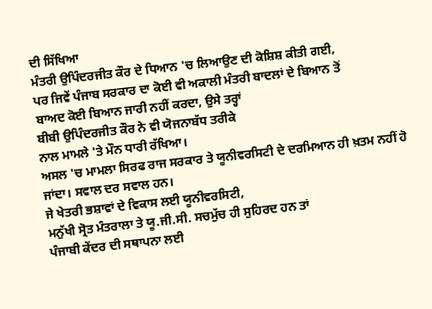ਦੀ ਸਿੱਖਿਆ
ਮੰਤਰੀ ਉਪਿੰਦਰਜੀਤ ਕੌਰ ਦੇ ਧਿਆਨ 'ਚ ਲਿਆਉਣ ਦੀ ਕੋਸ਼ਿਸ਼ ਕੀਤੀ ਗਈ,
ਪਰ ਜਿਵੇਂ ਪੰਜਾਬ ਸਰਕਾਰ ਦਾ ਕੋਈ ਵੀ ਅਕਾਲੀ ਮੰਤਰੀ ਬਾਦਲਾਂ ਦੇ ਬਿਆਨ ਤੋਂ
ਬਾਅਦ ਕੋਈ ਬਿਆਨ ਜਾਰੀ ਨਹੀਂ ਕਰਦਾ, ਉਸੇ ਤਰ੍ਹਾਂ
ਬੀਬੀ ਉਪਿੰਦਰਜੀਤ ਕੌਰ ਨੇ ਵੀ ਯੋਜਨਾਬੱਧ ਤਰੀਕੇ
ਨਾਲ ਮਾਮਲੇ 'ਤੇ ਮੌਨ ਧਾਰੀ ਰੱਖਿਆ।
ਅਸਲ 'ਚ ਮਾਮਲਾ ਸਿਰਫ ਰਾਜ ਸਰਕਾਰ ਤੇ ਯੂਨੀਵਰਸਿਟੀ ਦੇ ਦਰਮਿਆਨ ਹੀ ਖ਼ਤਮ ਨਹੀਂ ਹੋ
ਜਾਂਦਾ। ਸਵਾਲ ਦਰ ਸਵਾਲ ਹਨ।
ਜੇ ਖੇਤਰੀ ਭਸ਼ਾਵਾਂ ਦੇ ਵਿਕਾਸ ਲਈ ਯੂਨੀਵਰਸਿਟੀ,
ਮਨੁੱਖੀ ਸ੍ਰੋਤ ਮੰਤਰਾਲਾ ਤੇ ਯੂ.ਜੀ.ਸੀ. ਸਚਮੁੱਚ ਹੀ ਸੁਹਿਰਦ ਹਨ ਤਾਂ
ਪੰਜਾਬੀ ਕੇਂਦਰ ਦੀ ਸਥਾਪਨਾ ਲਈ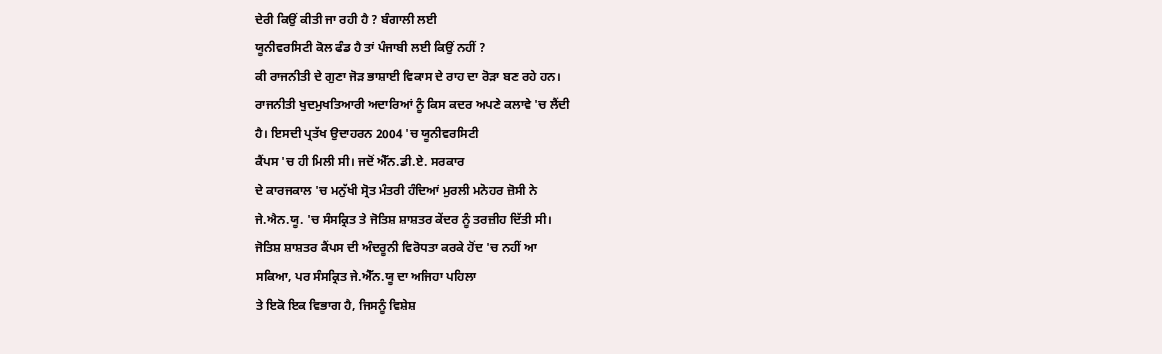ਦੇਰੀ ਕਿਉਂ ਕੀਤੀ ਜਾ ਰਹੀ ਹੈ ? ਬੰਗਾਲੀ ਲਈ
ਯੂਨੀਵਰਸਿਟੀ ਕੋਲ ਫੰਡ ਹੈ ਤਾਂ ਪੰਜਾਬੀ ਲਈ ਕਿਉਂ ਨਹੀਂ ?
ਕੀ ਰਾਜਨੀਤੀ ਦੇ ਗੁਣਾ ਜੋੜ ਭਾਸ਼ਾਈ ਵਿਕਾਸ ਦੇ ਰਾਹ ਦਾ ਰੋੜਾ ਬਣ ਰਹੇ ਹਨ।
ਰਾਜਨੀਤੀ ਖੁਦਮੁਖਤਿਆਰੀ ਅਦਾਰਿਆਂ ਨੂੰ ਕਿਸ ਕਦਰ ਅਪਣੇ ਕਲਾਵੇ 'ਚ ਲੈਂਦੀ
ਹੈ। ਇਸਦੀ ਪ੍ਰਤੱਖ ਉਦਾਹਰਨ 2004 'ਚ ਯੂਨੀਵਰਸਿਟੀ
ਕੈਂਪਸ 'ਚ ਹੀ ਮਿਲੀ ਸੀ। ਜਦੋਂ ਐੱਨ.ਡੀ.ਏ. ਸਰਕਾਰ
ਦੇ ਕਾਰਜਕਾਲ 'ਚ ਮਨੁੱਖੀ ਸ੍ਰੋਤ ਮੰਤਰੀ ਹੰਦਿਆਂ ਮੁਰਲੀ ਮਨੋਹਰ ਜ਼ੋਸੀ ਨੇ
ਜੇ.ਐਨ.ਯੂ. 'ਚ ਸੰਸਕ੍ਰਿਤ ਤੇ ਜੋਤਿਸ਼ ਸ਼ਾਸ਼ਤਰ ਕੇਂਦਰ ਨੂੰ ਤਰਜ਼ੀਹ ਦਿੱਤੀ ਸੀ।
ਜੋਤਿਸ਼ ਸ਼ਾਸ਼ਤਰ ਕੈਂਪਸ ਦੀ ਅੰਦਰੂਨੀ ਵਿਰੋਧਤਾ ਕਰਕੇ ਹੋਂਦ 'ਚ ਨਹੀਂ ਆ
ਸਕਿਆ, ਪਰ ਸੰਸਕ੍ਰਿਤ ਜੇ.ਐੱਨ.ਯੂ ਦਾ ਅਜਿਹਾ ਪਹਿਲਾ
ਤੇ ਇਕੋ ਇਕ ਵਿਭਾਗ ਹੈ, ਜਿਸਨੂੰ ਵਿਸ਼ੇਸ਼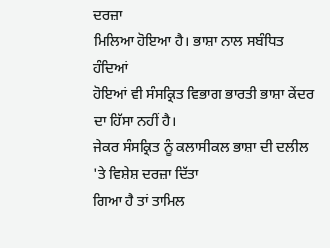ਦਰਜ਼ਾ
ਮਿਲਿਆ ਹੋਇਆ ਹੈ। ਭਾਸ਼ਾ ਨਾਲ ਸਬੰਧਿਤ ਹੰਦਿਆਂ
ਹੋਇਆਂ ਵੀ ਸੰਸਕ੍ਰਿਤ ਵਿਭਾਗ ਭਾਰਤੀ ਭਾਸ਼ਾ ਕੇਂਦਰ ਦਾ ਹਿੱਸਾ ਨਹੀਂ ਹੈ।
ਜੇਕਰ ਸੰਸਕ੍ਰਿਤ ਨੂੰ ਕਲਾਸੀਕਲ ਭਾਸ਼ਾ ਦੀ ਦਲੀਲ 'ਤੇ ਵਿਸ਼ੇਸ਼ ਦਰਜ਼ਾ ਦਿੱਤਾ
ਗਿਆ ਹੈ ਤਾਂ ਤਾਮਿਲ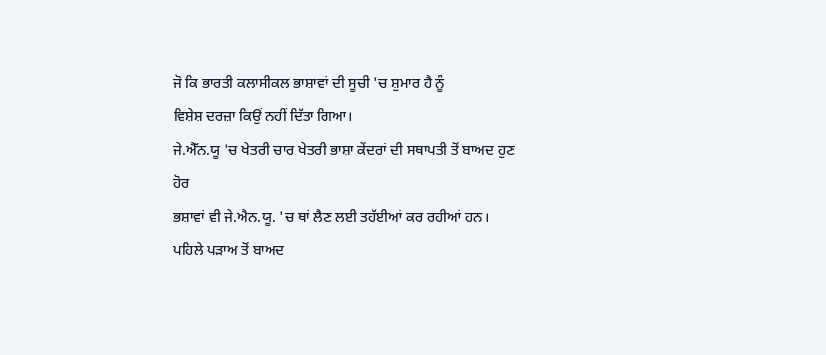ਜੋ ਕਿ ਭਾਰਤੀ ਕਲਾਸੀਕਲ ਭਾਸ਼ਾਵਾਂ ਦੀ ਸੂਚੀ 'ਚ ਸ਼ੁਮਾਰ ਹੈ ਨੂੰ
ਵਿਸ਼ੇਸ਼ ਦਰਜ਼ਾ ਕਿਉਂ ਨਹੀਂ ਦਿੱਤਾ ਗਿਆ।
ਜੇ.ਐੱਨ.ਯੂ 'ਚ ਖੇਤਰੀ ਚਾਰ ਖੇਤਰੀ ਭਾਸ਼ਾ ਕੇਂਦਰਾਂ ਦੀ ਸਥਾਪਤੀ ਤੋਂ ਬਾਅਦ ਹੁਣ ਹੋਰ
ਭਸ਼ਾਵਾਂ ਵੀ ਜੇ.ਐਨ.ਯੂ. 'ਚ ਥਾਂ ਲੈਣ ਲਈ ਤਹੱਈਆਂ ਕਰ ਰਹੀਆਂ ਹਨ।
ਪਹਿਲੇ ਪੜਾਅ ਤੋਂ ਬਾਅਦ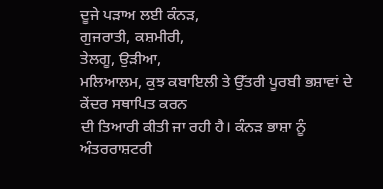ਦੂਜੇ ਪੜਾਅ ਲਈ ਕੰਨੜ,
ਗੁਜਰਾਤੀ, ਕਸ਼ਮੀਰੀ,
ਤੇਲਗੂ, ਉੜੀਆ,
ਮਲਿਆਲਮ, ਕੁਝ ਕਬਾਇਲੀ ਤੇ ਉੱਤਰੀ ਪੂਰਬੀ ਭਸ਼ਾਵਾਂ ਦੇ ਕੇਂਦਰ ਸਥਾਪਿਤ ਕਰਨ
ਦੀ ਤਿਆਰੀ ਕੀਤੀ ਜਾ ਰਹੀ ਹੈ। ਕੰਨੜ ਭਾਸ਼ਾ ਨੂੰ
ਅੰਤਰਰਾਸ਼ਟਰੀ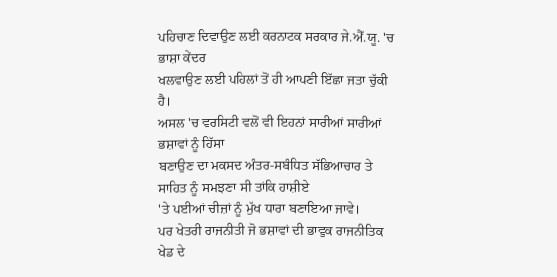ਪਹਿਚਾਣ ਦਿਵਾਉਣ ਲਈ ਕਰਨਾਟਕ ਸਰਕਾਰ ਜੇ.ਐੱ.ਯੂ. 'ਚ ਭਾਸ਼ਾ ਕੇਂਦਰ
ਖਲਵਾਉਣ ਲਈ ਪਹਿਲਾਂ ਤੋਂ ਹੀ ਆਪਣੀ ਇੱਛਾ ਜਤਾ ਚੁੱਕੀ ਹੈ।
ਅਸਲ 'ਚ ਵਰਸਿਟੀ ਵਲੋਂ ਵੀ ਇਹਨਾਂ ਸਾਰੀਆਂ ਸਾਰੀਆਂ ਭਸ਼ਾਵਾਂ ਨੂੰ ਹਿੱਸਾ
ਬਣਾਉਣ ਦਾ ਮਕਸਦ ਅੰਤਰ-ਸਬੰਧਿਤ ਸੱਭਿਆਚਾਰ ਤੇ ਸਾਹਿਤ ਨੂੰ ਸਮਝਣਾ ਸੀ ਤਾਂਕਿ ਹਾਸ਼ੀਏ
'ਤੇ ਪਈਆਂ ਚੀਜ਼ਾਂ ਨੂੰ ਮੁੱਖ ਧਾਰਾ ਬਣਾਇਆ ਜਾਵੇ।
ਪਰ ਖੇਤਰੀ ਰਾਜਨੀਤੀ ਜੋ ਭਸ਼ਾਵਾਂ ਦੀ ਭਾਵੁਕ ਰਾਜਨੀਤਿਕ ਖੇਡ ਦੇ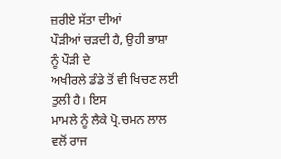ਜ਼ਰੀਏ ਸੱਤਾ ਦੀਆਂ
ਪੌੜੀਆਂ ਚੜਦੀ ਹੈ, ਉਹੀ ਭਾਸ਼ਾ ਨੂੰ ਪੌੜੀ ਦੇ
ਅਖੀਰਲੇ ਡੰਡੇ ਤੋਂ ਵੀ ਖਿਚਣ ਲਈ ਤੁਲੀ ਹੈ। ਇਸ
ਮਾਮਲੇ ਨੂੰ ਲੈਕੇ ਪ੍ਰੋ.ਚਮਨ ਲਾਲ ਵਲੋਂ ਰਾਜ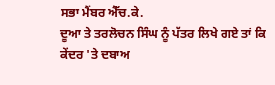ਸਭਾ ਮੈਂਬਰ ਐੱਚ.ਕੇ.
ਦੂਆ ਤੇ ਤਰਲੋਚਨ ਸਿੰਘ ਨੂੰ ਪੱਤਰ ਲਿਖੇ ਗਏ ਤਾਂ ਕਿ ਕੇਂਦਰ 'ਤੇ ਦਬਾਅ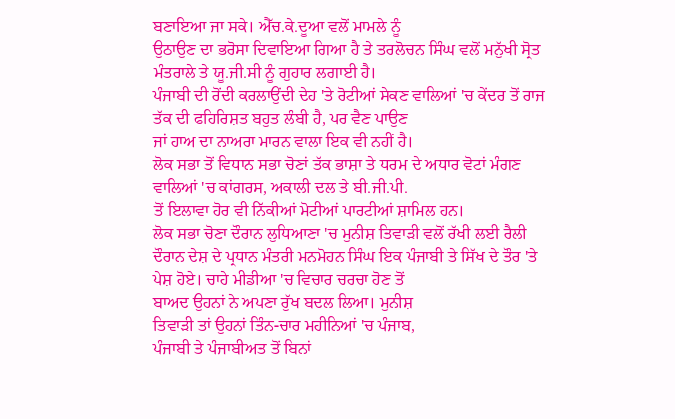ਬਣਾਇਆ ਜਾ ਸਕੇ। ਐੱਚ.ਕੇ.ਦੂਆ ਵਲੋਂ ਮਾਮਲੇ ਨੂੰ
ਉਠਾਉਣ ਦਾ ਭਰੋਸਾ ਦਿਵਾਇਆ ਗਿਆ ਹੈ ਤੇ ਤਰਲੋਚਨ ਸਿੰਘ ਵਲੋਂ ਮਨੁੱਖੀ ਸ੍ਰੋਤ
ਮੰਤਰਾਲੇ ਤੇ ਯੂ.ਜੀ.ਸੀ ਨੂੰ ਗੁਹਾਰ ਲਗਾਈ ਹੈ।
ਪੰਜਾਬੀ ਦੀ ਰੋਂਦੀ ਕਰਲਾਉਂਦੀ ਦੇਹ 'ਤੇ ਰੋਟੀਆਂ ਸੇਕਣ ਵਾਲਿਆਂ 'ਚ ਕੇਂਦਰ ਤੋਂ ਰਾਜ
ਤੱਕ ਦੀ ਫਹਿਰਿਸ਼ਤ ਬਹੁਤ ਲੰਬੀ ਹੈ, ਪਰ ਵੈਣ ਪਾਉਣ
ਜਾਂ ਹਾਅ ਦਾ ਨਾਅਰਾ ਮਾਰਨ ਵਾਲਾ ਇਕ ਵੀ ਨਹੀਂ ਹੈ।
ਲੋਕ ਸਭਾ ਤੋਂ ਵਿਧਾਨ ਸਭਾ ਚੋਣਾਂ ਤੱਕ ਭਾਸ਼ਾ ਤੇ ਧਰਮ ਦੇ ਅਧਾਰ ਵੋਟਾਂ ਮੰਗਣ
ਵਾਲਿਆਂ 'ਚ ਕਾਂਗਰਸ, ਅਕਾਲੀ ਦਲ ਤੇ ਬੀ.ਜੀ.ਪੀ.
ਤੋਂ ਇਲਾਵਾ ਹੋਰ ਵੀ ਨਿੱਕੀਆਂ ਮੋਟੀਆਂ ਪਾਰਟੀਆਂ ਸ਼ਾਮਿਲ ਹਨ।
ਲੋਕ ਸਭਾ ਚੋਣਾ ਦੌਰਾਨ ਲੁਧਿਆਣਾ 'ਚ ਮੁਨੀਸ਼ ਤਿਵਾੜੀ ਵਲੋਂ ਰੱਖੀ ਲਈ ਰੈਲੀ
ਦੌਰਾਨ ਦੇਸ਼ ਦੇ ਪ੍ਰਧਾਨ ਮੰਤਰੀ ਮਨਮੋਹਨ ਸਿੰਘ ਇਕ ਪੰਜਾਬੀ ਤੇ ਸਿੱਖ ਦੇ ਤੌਰ 'ਤੇ
ਪੇਸ਼ ਹੋਏ। ਚਾਹੇ ਮੀਡੀਆ 'ਚ ਵਿਚਾਰ ਚਰਚਾ ਹੋਣ ਤੋਂ
ਬਾਅਦ ਉਹਨਾਂ ਨੇ ਅਪਣਾ ਰੁੱਖ ਬਦਲ ਲਿਆ। ਮੁਨੀਸ਼
ਤਿਵਾੜੀ ਤਾਂ ਉਹਨਾਂ ਤਿੰਨ-ਚਾਰ ਮਹੀਨਿਆਂ 'ਚ ਪੰਜਾਬ,
ਪੰਜਾਬੀ ਤੇ ਪੰਜਾਬੀਅਤ ਤੋਂ ਬਿਨਾਂ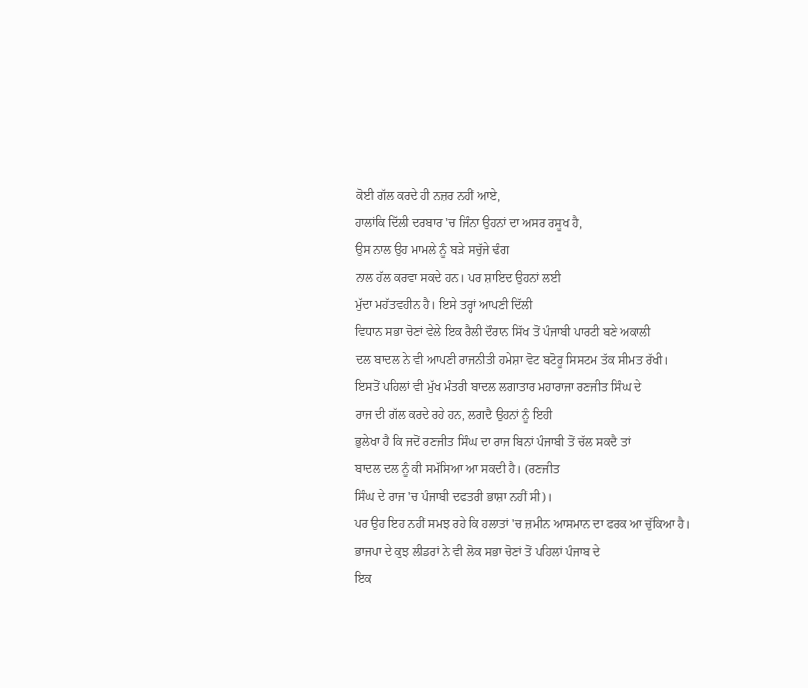ਕੋਈ ਗੱਲ ਕਰਦੇ ਹੀ ਨਜ਼ਰ ਨਹੀਂ ਆਏ,
ਹਾਲਾਂਕਿ ਦਿੱਲੀ ਦਰਬਾਰ 'ਚ ਜਿੰਨਾ ਉਹਨਾਂ ਦਾ ਅਸਰ ਰਸੂਖ ਹੈ,
ਉਸ ਨਾਲ ਉਹ ਮਾਮਲੇ ਨੂੰ ਬੜੇ ਸਚੁੱਜੇ ਢੰਗ
ਨਾਲ ਹੱਲ ਕਰਵਾ ਸਕਦੇ ਹਨ। ਪਰ ਸ਼ਾਇਦ ਉਹਨਾਂ ਲਈ
ਮੁੱਦਾ ਮਹੱਤਵਹੀਨ ਹੈ। ਇਸੇ ਤਰ੍ਹਾਂ ਆਪਣੀ ਦਿੱਲੀ
ਵਿਧਾਨ ਸਭਾ ਚੋਣਾਂ ਵੇਲੇ ਇਕ ਰੈਲੀ ਦੌਰਾਨ ਸਿੱਖ ਤੋਂ ਪੰਜਾਬੀ ਪਾਰਟੀ ਬਣੇ ਅਕਾਲੀ
ਦਲ ਬਾਦਲ ਨੇ ਵੀ ਆਪਣੀ ਰਾਜਨੀਤੀ ਹਮੇਸ਼ਾ ਵੋਟ ਬਟੋਰੂ ਸਿਸਟਮ ਤੱਕ ਸੀਮਤ ਰੱਖੀ।
ਇਸਤੋਂ ਪਹਿਲਾਂ ਵੀ ਮੁੱਖ ਮੰਤਰੀ ਬਾਦਲ ਲਗਾਤਾਰ ਮਹਾਰਾਜਾ ਰਣਜੀਤ ਸਿੰਘ ਦੇ
ਰਾਜ ਦੀ ਗੱਲ ਕਰਦੇ ਰਹੇ ਹਨ, ਲਗਦੈ ਉਹਨਾਂ ਨੂੰ ਇਹੀ
ਭੁਲੇਖਾ ਹੈ ਕਿ ਜਦੋਂ ਰਣਜੀਤ ਸਿੰਘ ਦਾ ਰਾਜ ਬਿਨਾਂ ਪੰਜਾਬੀ ਤੋਂ ਚੱਲ ਸਕਦੈ ਤਾਂ
ਬਾਦਲ ਦਲ ਨੂੰ ਕੀ ਸਮੱਸਿਆ ਆ ਸਕਦੀ ਹੈ। (ਰਣਜੀਤ
ਸਿੰਘ ਦੇ ਰਾਜ 'ਚ ਪੰਜਾਬੀ ਦਫਤਰੀ ਭਾਸ਼ਾ ਨਹੀਂ ਸੀ)।
ਪਰ ਉਹ ਇਹ ਨਹੀਂ ਸਮਝ ਰਹੇ ਕਿ ਹਲਾਤਾਂ 'ਚ ਜ਼ਮੀਨ ਆਸਮਾਨ ਦਾ ਫਰਕ ਆ ਚੁੱਕਿਆ ਹੈ।
ਭਾਜਪਾ ਦੇ ਕੁਝ ਲੀਡਰਾਂ ਨੇ ਵੀ ਲੋਕ ਸਭਾ ਚੋਣਾਂ ਤੋਂ ਪਹਿਲਾਂ ਪੰਜਾਬ ਦੇ
ਇਕ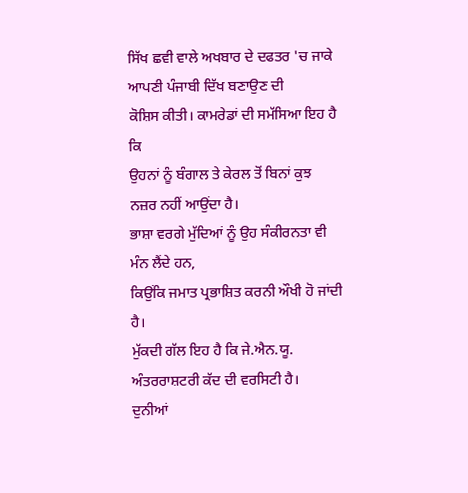ਸਿੱਖ ਛਵੀ ਵਾਲੇ ਅਖਬਾਰ ਦੇ ਦਫਤਰ 'ਚ ਜਾਕੇ ਆਪਣੀ ਪੰਜਾਬੀ ਦਿੱਖ ਬਣਾਉਣ ਦੀ
ਕੋਸ਼ਿਸ ਕੀਤੀ। ਕਾਮਰੇਡਾਂ ਦੀ ਸਮੱਸਿਆ ਇਹ ਹੈ ਕਿ
ਉਹਨਾਂ ਨੂੰ ਬੰਗਾਲ ਤੇ ਕੇਰਲ ਤੋਂ ਬਿਨਾਂ ਕੁਝ ਨਜ਼ਰ ਨਹੀਂ ਆਉਂਦਾ ਹੈ।
ਭਾਸ਼ਾ ਵਰਗੇ ਮੁੱਦਿਆਂ ਨੂੰ ਉਹ ਸੰਕੀਰਨਤਾ ਵੀ ਮੰਨ ਲੈਂਦੇ ਹਨ,
ਕਿਉਂਕਿ ਜਮਾਤ ਪ੍ਰਭਾਸ਼ਿਤ ਕਰਨੀ ਔਖੀ ਹੋ ਜਾਂਦੀ ਹੈ।
ਮੁੱਕਦੀ ਗੱਲ ਇਹ ਹੈ ਕਿ ਜੇ.ਐਨ.ਯੂ. ਅੰਤਰਰਾਸ਼ਟਰੀ ਕੱਦ ਦੀ ਵਰਸਿਟੀ ਹੈ।
ਦੁਨੀਆਂ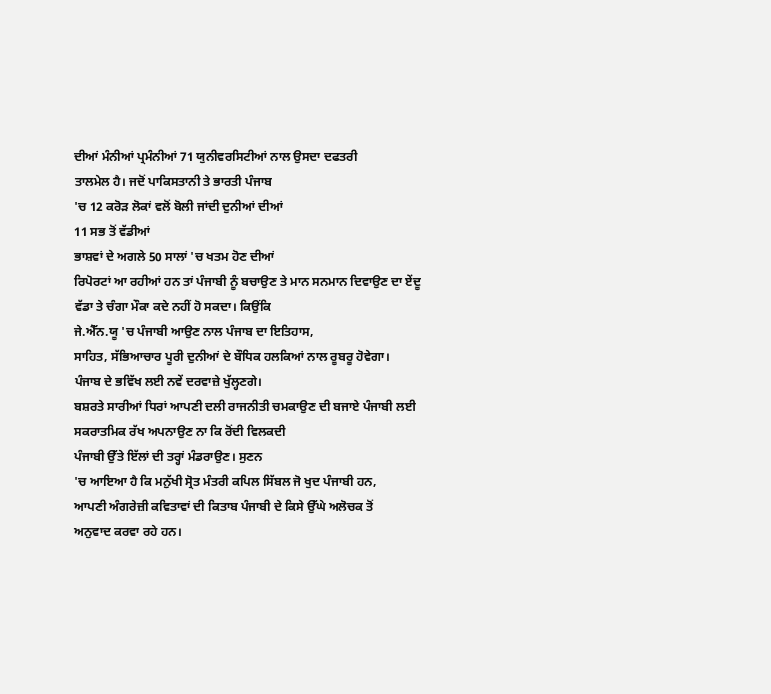ਦੀਆਂ ਮੰਨੀਆਂ ਪ੍ਰਮੰਨੀਆਂ 71 ਯੁਨੀਵਰਸਿਟੀਆਂ ਨਾਲ ਉਸਦਾ ਦਫਤਰੀ
ਤਾਲਮੇਲ ਹੈ। ਜਦੋਂ ਪਾਕਿਸਤਾਨੀ ਤੇ ਭਾਰਤੀ ਪੰਜਾਬ
'ਚ 12 ਕਰੋੜ ਲੋਕਾਂ ਵਲੋਂ ਬੋਲੀ ਜਾਂਦੀ ਦੁਨੀਆਂ ਦੀਆਂ
11 ਸਭ ਤੋਂ ਵੱਡੀਆਂ
ਭਾਸ਼ਵਾਂ ਦੇ ਅਗਲੇ 50 ਸਾਲਾਂ 'ਚ ਖਤਮ ਹੋਣ ਦੀਆਂ
ਰਿਪੋਰਟਾਂ ਆ ਰਹੀਆਂ ਹਨ ਤਾਂ ਪੰਜਾਬੀ ਨੂੰ ਬਚਾਉਣ ਤੇ ਮਾਨ ਸਨਮਾਨ ਦਿਵਾਉਣ ਦਾ ਏਂਦੂ
ਵੱਡਾ ਤੇ ਚੰਗਾ ਮੌਕਾ ਕਦੇ ਨਹੀਂ ਹੋ ਸਕਦਾ। ਕਿਉਂਕਿ
ਜੇ.ਐੱਨ.ਯੂ 'ਚ ਪੰਜਾਬੀ ਆਉਣ ਨਾਲ ਪੰਜਾਬ ਦਾ ਇਤਿਹਾਸ,
ਸਾਹਿਤ, ਸੱਭਿਆਚਾਰ ਪੂਰੀ ਦੁਨੀਆਂ ਦੇ ਬੌਧਿਕ ਹਲਕਿਆਂ ਨਾਲ ਰੂਬਰੂ ਹੋਵੇਗਾ।
ਪੰਜਾਬ ਦੇ ਭਵਿੱਖ ਲਈ ਨਵੇਂ ਦਰਵਾਜ਼ੇ ਖੁੱਲ੍ਹਣਗੇ।
ਬਸ਼ਰਤੇ ਸਾਰੀਆਂ ਧਿਰਾਂ ਆਪਣੀ ਦਲੀ ਰਾਜਨੀਤੀ ਚਮਕਾਉਣ ਦੀ ਬਜਾਏ ਪੰਜਾਬੀ ਲਈ
ਸਕਰਾਤਮਿਕ ਰੱਖ ਅਪਨਾਉਣ ਨਾ ਕਿ ਰੋਂਦੀ ਵਿਲਕਦੀ
ਪੰਜਾਬੀ ਉੱਤੇ ਇੱਲਾਂ ਦੀ ਤਰ੍ਹਾਂ ਮੰਡਰਾਉਣ। ਸੁਣਨ
'ਚ ਆਇਆ ਹੈ ਕਿ ਮਨੁੱਖੀ ਸ੍ਰੋਤ ਮੰਤਰੀ ਕਪਿਲ ਸਿੱਬਲ ਜੋ ਖੁਦ ਪੰਜਾਬੀ ਹਨ,
ਆਪਣੀ ਅੰਗਰੇਜ਼ੀ ਕਵਿਤਾਵਾਂ ਦੀ ਕਿਤਾਬ ਪੰਜਾਬੀ ਦੇ ਕਿਸੇ ਉੱਘੇ ਅਲੋਚਕ ਤੋਂ
ਅਨੁਵਾਦ ਕਰਵਾ ਰਹੇ ਹਨ।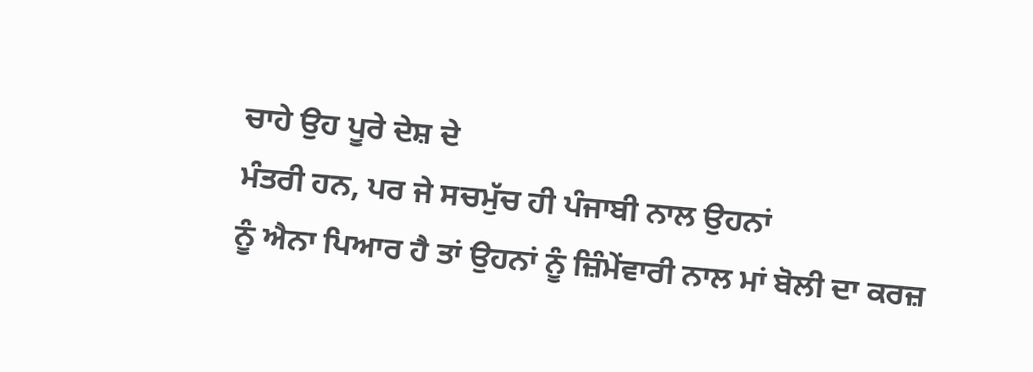ਚਾਹੇ ਉਹ ਪੂਰੇ ਦੇਸ਼ ਦੇ
ਮੰਤਰੀ ਹਨ, ਪਰ ਜੇ ਸਚਮੁੱਚ ਹੀ ਪੰਜਾਬੀ ਨਾਲ ਉਹਨਾਂ
ਨੂੰ ਐਨਾ ਪਿਆਰ ਹੈ ਤਾਂ ਉਹਨਾਂ ਨੂੰ ਜ਼ਿੰਮੇਂਵਾਰੀ ਨਾਲ ਮਾਂ ਬੋਲੀ ਦਾ ਕਰਜ਼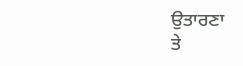ਉਤਾਰਣਾ
ਤੇ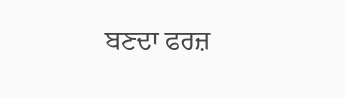ਬਣਦਾ ਫਰਜ਼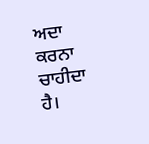ਅਦਾ ਕਰਨਾ ਚਾਹੀਦਾ ਹੈ।